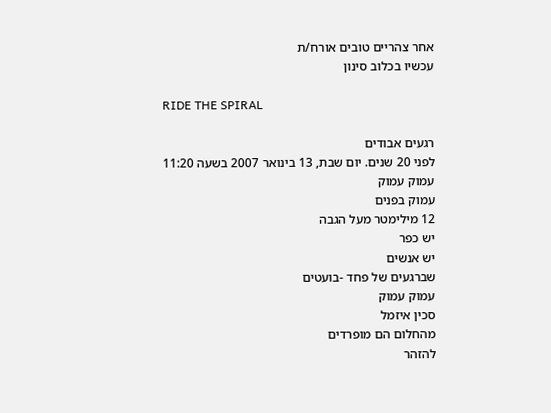אחר צהריים טובים אורח/ת
עכשיו בכלוב סינון

RIDE THE SPIRAL

רגעים אבודים
לפני 20 שנים. יום שבת, 13 בינואר 2007 בשעה 11:20
עמוק עמוק
עמוק בפנים
12 מילימטר מעל הגבה
יש כפר
יש אנשים
שברגעים של פחד -בועטים
עמוק עמוק
סכין איזמל
מהחלום הם מופרדים
להזהר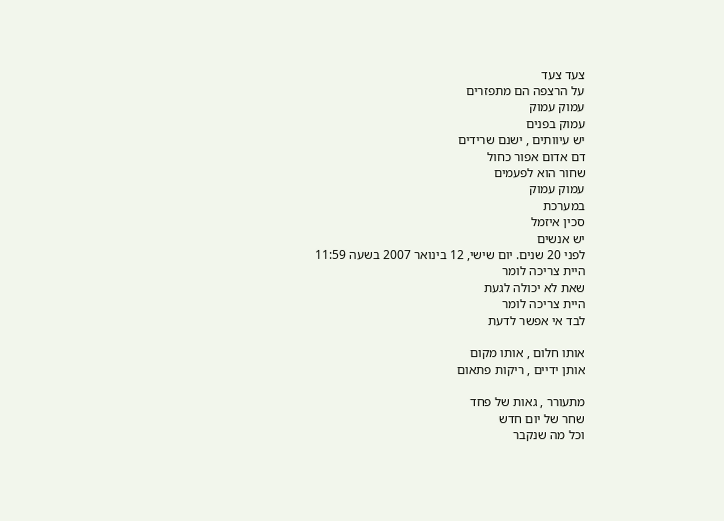צעד צעד
על הרצפה הם מתפזרים
עמוק עמוק
עמוק בפנים
יש עיוותים , ישנם שרידים
דם אדום אפור כחול
שחור הוא לפעמים
עמוק עמוק
במערכת
סכין איזמל
יש אנשים
לפני 20 שנים. יום שישי, 12 בינואר 2007 בשעה 11:59
היית צריכה לומר
שאת לא יכולה לגעת
היית צריכה לומר
לבד אי אפשר לדעת

אותו חלום , אותו מקום
אותן ידיים , ריקות פתאום

מתעורר , גאות של פחד
שחר של יום חדש
וכל מה שנקבר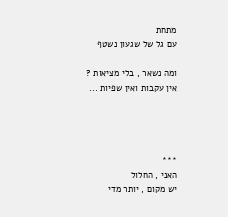מתחת
עם גל של שגעון נשטף

ומה נשאר , בלי מציאות ?
אין עקבות ואין שפיות ...




***
האני , החלול
יש מקום , יותר מדי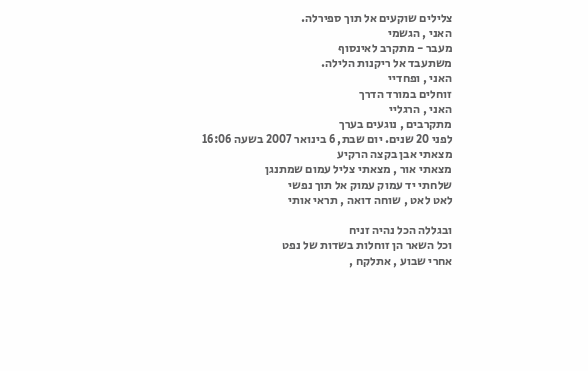צלילים שוקעים אל תוך ספירלה.
האני , הגשמי
מעבר - מתקרב לאינסוף
משתעבד אל ריקנות הלילה.
האני , ופחדיי
זוחלים במורד הדרך
האני , הרגליי
מתקרבים , נוגעים בערך
לפני 20 שנים. יום שבת, 6 בינואר 2007 בשעה 16:06
מצאתי אבן בקצה הרקיע
מצאתי אור , מצאתי צליל עמום שמתנגן
שלחתי יד עמוק עמוק אל תוך נפשי
לאט לאט , שוחה דואה , תראי אותי

ובגללה הכל נהיה זניח
וכל השאר הן זוחלות בשדות של נפט
אחרי שבוע , אתלקח ,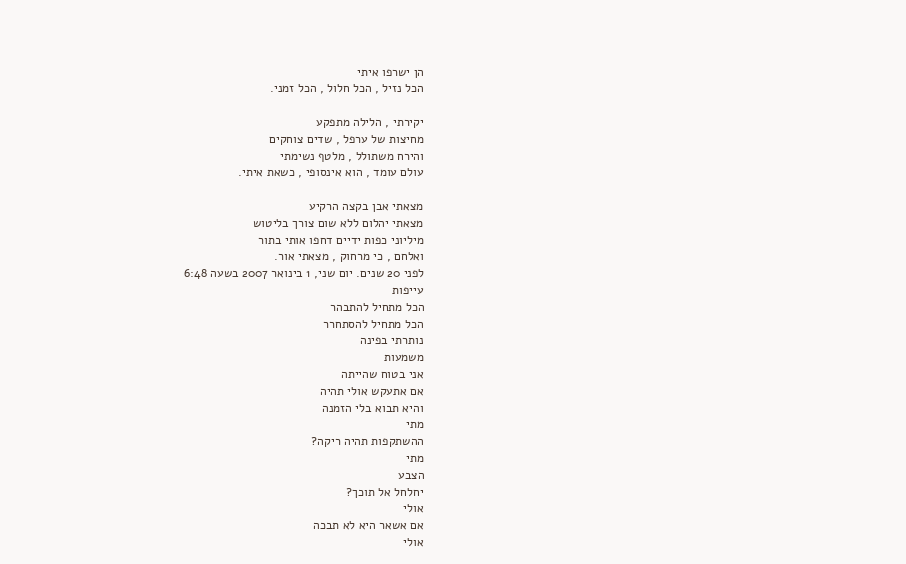הן ישרפו איתי
הכל נזיל , הכל חלול , הכל זמני.

יקירתי , הלילה מתפקע
מחיצות של ערפל , שדים צוחקים
והירח משתולל , מלטף נשימתי
עולם עומד , הוא אינסופי , כשאת איתי.

מצאתי אבן בקצה הרקיע
מצאתי יהלום ללא שום צורך בליטוש
מיליוני כפות ידיים דחפו אותי בתור
ואלחם , כי מרחוק , מצאתי אור.
לפני 20 שנים. יום שני, 1 בינואר 2007 בשעה 6:48
עייפות
הכל מתחיל להתבהר
הכל מתחיל להסתחרר
נותרתי בפינה
משמעות
אני בטוח שהייתה
אם אתעקש אולי תהיה
והיא תבוא בלי הזמנה
מתי
ההשתקפות תהיה ריקה?
מתי
הצבע
יחלחל אל תוכך?
אולי
אם אשאר היא לא תבכה
אולי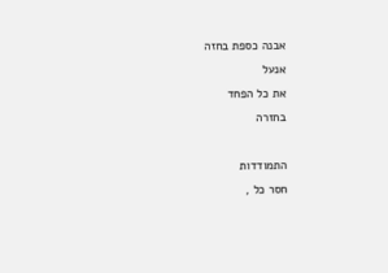אבנה כספת בחזה
אנעל
את כל הפחד
בחזרה

התמודדות
חסר כל ,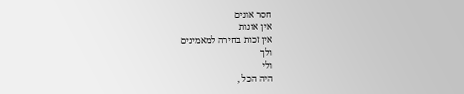חסר אונים
אין אונות
אין זכות בחירה למאמינים
ולך
ולי
היה הכל ,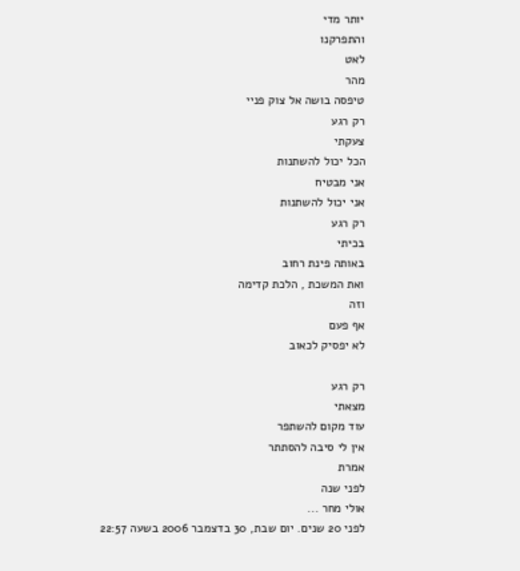יותר מדי
והתפרקנו
לאט
מהר
טיפסה בושה אל צוק פניי
רק רגע
צעקתי
הכל יכול להשתנות
אני מבטיח
אני יכול להשתנות
רק רגע
בכיתי
באותה פינת רחוב
ואת המשכת , הלכת קדימה
וזה
אף פעם
לא יפסיק לכאוב

רק רגע
מצאתי
עוד מקום להשתפר
אין לי סיבה להסתתר
אמרת
לפני שנה
אולי מחר ...
לפני 20 שנים. יום שבת, 30 בדצמבר 2006 בשעה 22:57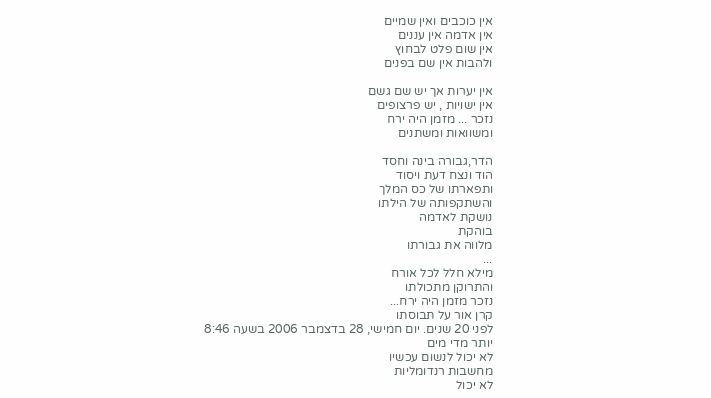אין כוכבים ואין שמיים
אין אדמה אין עננים
אין שום פלט לבחוץ
ולהבות אין שם בפנים

אין יערות אך יש שם גשם
אין ישויות , יש פרצופים
נזכר ... מזמן היה ירח
ומשוואות ומשתנים

הדר,גבורה בינה וחסד
הוד ונצח דעת ויסוד
ותפארתו של כס המלך
והשתקפותה של הילתו
נושקת לאדמה
בוהקת
מלווה את גבורתו
...
מילא חלל לכל אורח
והתרוקן מתכולתו
נזכר מזמן היה ירח...
קרן אור על תבוסתו
לפני 20 שנים. יום חמישי, 28 בדצמבר 2006 בשעה 8:46
יותר מדי מים
לא יכול לנשום עכשיו
מחשבות רנדומליות
לא יכול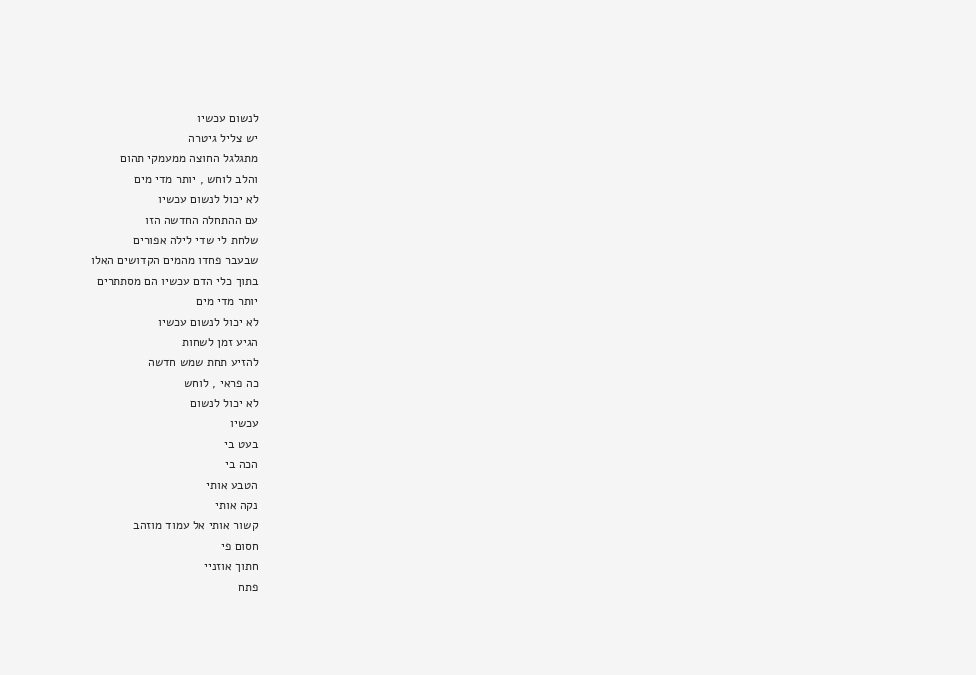לנשום עכשיו
יש צליל גיטרה
מתגלגל החוצה ממעמקי תהום
והלב לוחש , יותר מדי מים
לא יכול לנשום עכשיו
עם ההתחלה החדשה הזו
שלחת לי שדי לילה אפורים
שבעבר פחדו מהמים הקדושים האלו
בתוך כלי הדם עכשיו הם מסתתרים
יותר מדי מים
לא יכול לנשום עכשיו
הגיע זמן לשחות
להזיע תחת שמש חדשה
כה פראי , לוחש
לא יכול לנשום
עכשיו
בעט בי
הכה בי
הטבע אותי
נקה אותי
קשור אותי אל עמוד מוזהב
חסום פי
חתוך אוזניי
פתח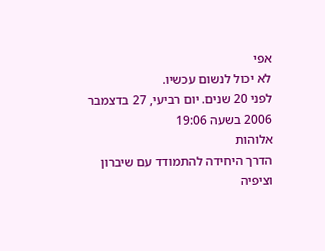אפי
לא יכול לנשום עכשיו.
לפני 20 שנים. יום רביעי, 27 בדצמבר 2006 בשעה 19:06
אלוהות
הדרך היחידה להתמודד עם שיברון וציפיה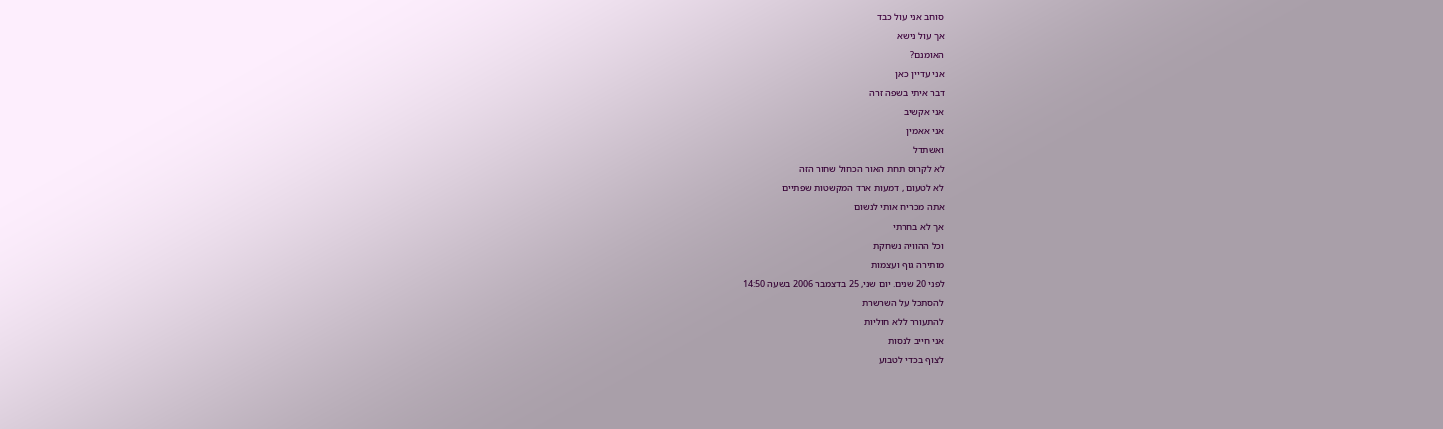סוחב אני עול כבד
אך עול נישא
האומנם?
אני עדיין כאן
דבר איתי בשפה זרה
אני אקשיב
אני אאמין
ואשתדל
לא לקרוס תחת האור הכחול שחור הזה
לא לטעום , דמעות ארד המקשטות שפתיים
אתה מכריח אותי לנשום
אך לא בחרתי
וכל ההוויה נשחקת
מותירה גוף ועצמות
לפני 20 שנים. יום שני, 25 בדצמבר 2006 בשעה 14:50
להסתכל על השרשרת
להתעורר ללא חוליות
אני חייב לנסות
לצוף בכדי לטבוע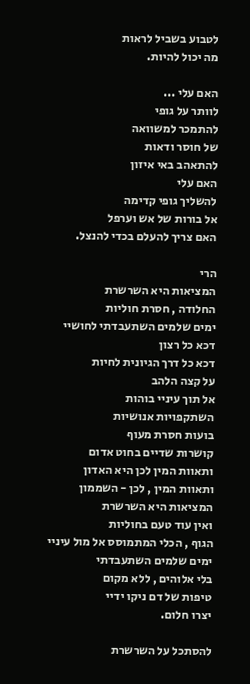לטבוע בשביל לראות
מה יכול להיות.

האם עלי ...
לוותר על גופי
להתמכר למשוואה
של חוסר ודאות
להתאהב באי איזון
האם עלי
להשליך גופי קדימה
אל בורות של אש וערפל
האם צריך להעלם בכדי להנצל.

הרי
המציאות היא השרשרת
החלודה , חסרת חוליות
ימים שלמים השתעבדתי לחושיי
דכא כל רצון
דכא כל דרך הגיונית לחיות
על קצה הלהב
אל תוך עיניי בוהות
השתקפויות אנושיות
בועות חסרת מעוף
קושרות שדיים בחוט אדום
ותאוות המין לכן היא האדון
ותאוות המין , לכן - השממון
המציאות היא השרשרת
ואין עוד טעם בחוליות
הגוף , הכלי המתמוסס אל מול עיניי
ימים שלמים השתעבדתי
בלי אלוהים , ללא מקום
טיפות של דם ניקו ידיי
יצרו חלום.

להסתכל על השרשרת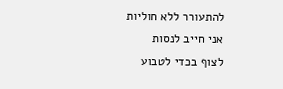להתעורר ללא חוליות
אני חייב לנסות
לצוף בכדי לטבוע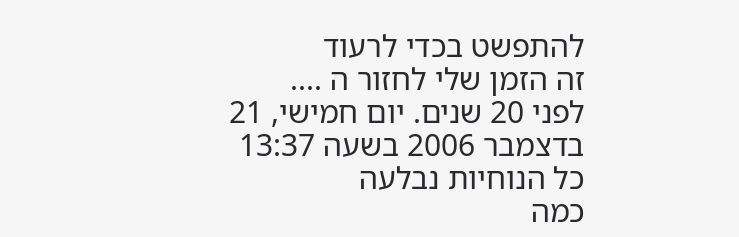להתפשט בכדי לרעוד
זה הזמן שלי לחזור ה ....
לפני 20 שנים. יום חמישי, 21 בדצמבר 2006 בשעה 13:37
כל הנוחיות נבלעה
כמה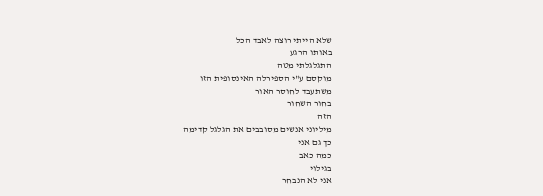שלא הייתי רוצה לאבד הכל
באותו הרגע
התגלגלתי מטה
מוקסם ע"י הספירלה האינסופית הזו
משתעבד לחוסר האור
בחור השחור
הזה
מיליוני אנשים מסובבים את הגלגל קדימה
כך גם אני
כמה כאב
בגילוי
אני לא הנבחר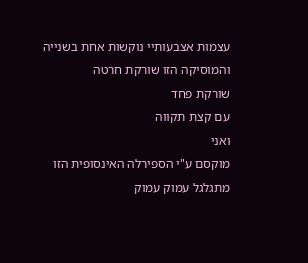עצמות אצבעותיי נוקשות אחת בשנייה
והמוסיקה הזו שורקת חרטה
שורקת פחד
עם קצת תקווה
ואני
מוקסם ע"י הספירלה האינסופית הזו
מתגלגל עמוק עמוק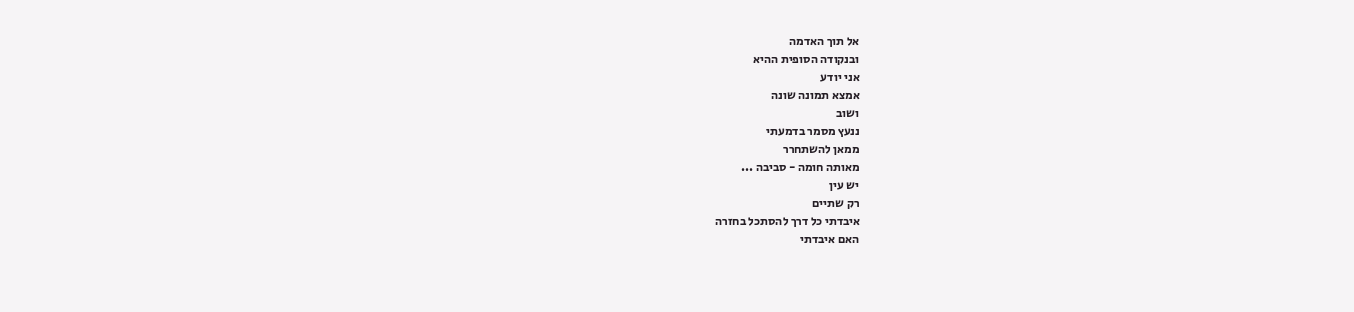אל תוך האדמה
ובנקודה הסופית ההיא
אני יודע
אמצא תמונה שונה
ושוב
ננעץ מסמר בדמעתי
ממאן להשתחרר
מאותה חומה - סביבה ...
יש עין
רק שתיים
איבדתי כל דרך להסתכל בחזרה
האם איבדתי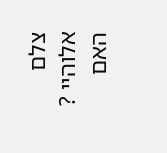צלם אלוהיי ?
האם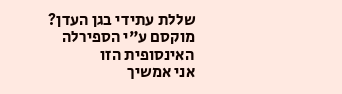שללת עתידי בגן העדן?
מוקסם ע"י הספירלה האינסופית הזו
אני אמשיך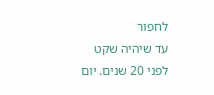לחפור
עד שיהיה שקט
לפני 20 שנים. יום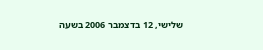שלישי, 12 בדצמבר 2006 בשעה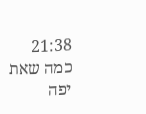21:38
כמה שאת יפה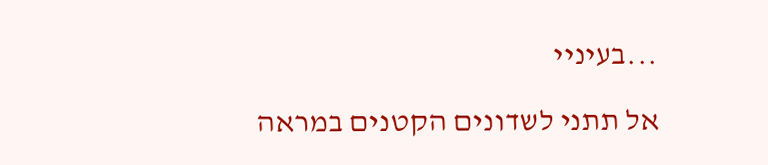...בעיניי

אל תתני לשדונים הקטנים במראה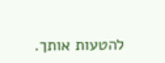להטעות אותך.